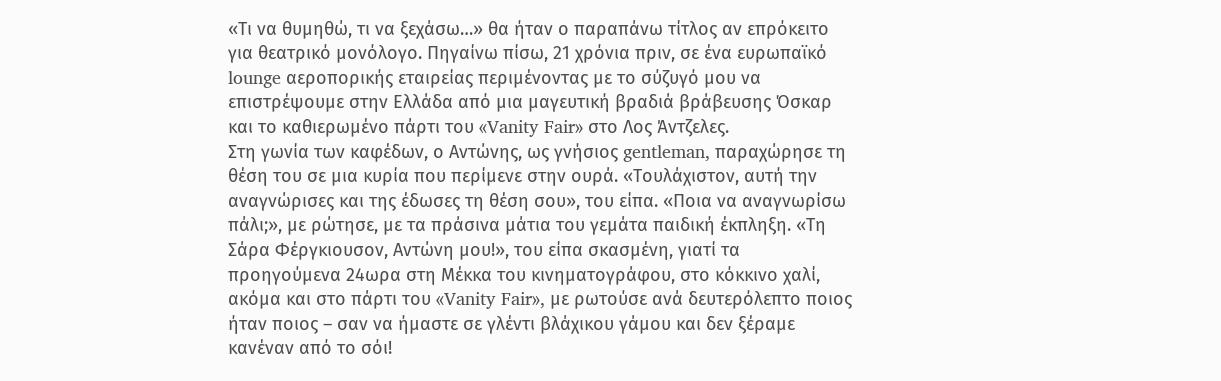«Τι να θυμηθώ, τι να ξεχάσω…» θα ήταν ο παραπάνω τίτλος αν επρόκειτο για θεατρικό μονόλογο. Πηγαίνω πίσω, 21 χρόνια πριν, σε ένα ευρωπαϊκό lounge αεροπορικής εταιρείας περιμένοντας με το σύζυγό μου να επιστρέψουμε στην Ελλάδα από μια μαγευτική βραδιά βράβευσης Όσκαρ και το καθιερωμένο πάρτι του «Vanity Fair» στο Λος Άντζελες.
Στη γωνία των καφέδων, ο Αντώνης, ως γνήσιος gentleman, παραχώρησε τη θέση του σε μια κυρία που περίμενε στην ουρά. «Τουλάχιστον, αυτή την αναγνώρισες και της έδωσες τη θέση σου», του είπα. «Ποια να αναγνωρίσω πάλι;», με ρώτησε, με τα πράσινα μάτια του γεμάτα παιδική έκπληξη. «Τη Σάρα Φέργκιουσον, Αντώνη μου!», του είπα σκασμένη, γιατί τα προηγούμενα 24ωρα στη Μέκκα του κινηματογράφου, στο κόκκινο χαλί, ακόμα και στο πάρτι του «Vanity Fair», με ρωτούσε ανά δευτερόλεπτο ποιος ήταν ποιος – σαν να ήμαστε σε γλέντι βλάχικου γάμου και δεν ξέραμε κανέναν από το σόι!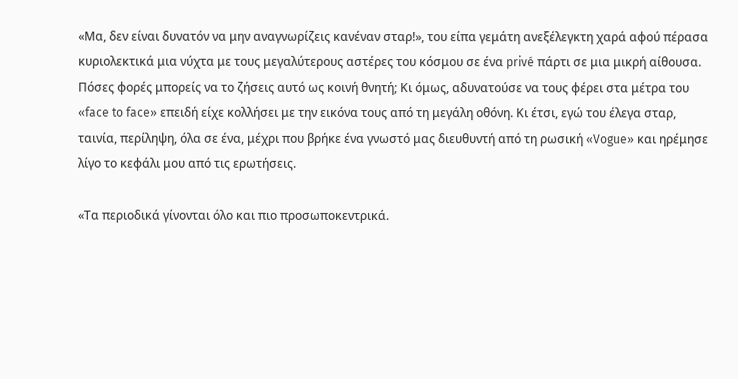«Μα, δεν είναι δυνατόν να μην αναγνωρίζεις κανέναν σταρ!», του είπα γεμάτη ανεξέλεγκτη χαρά αφού πέρασα κυριολεκτικά μια νύχτα με τους μεγαλύτερους αστέρες του κόσμου σε ένα privé πάρτι σε μια μικρή αίθουσα. Πόσες φορές μπορείς να το ζήσεις αυτό ως κοινή θνητή; Κι όμως, αδυνατούσε να τους φέρει στα μέτρα του «face to face» επειδή είχε κολλήσει με την εικόνα τους από τη μεγάλη οθόνη. Κι έτσι, εγώ του έλεγα σταρ, ταινία, περίληψη, όλα σε ένα, μέχρι που βρήκε ένα γνωστό μας διευθυντή από τη ρωσική «Vogue» και ηρέμησε λίγο το κεφάλι μου από τις ερωτήσεις.

«Τα περιοδικά γίνονται όλο και πιο προσωποκεντρικά.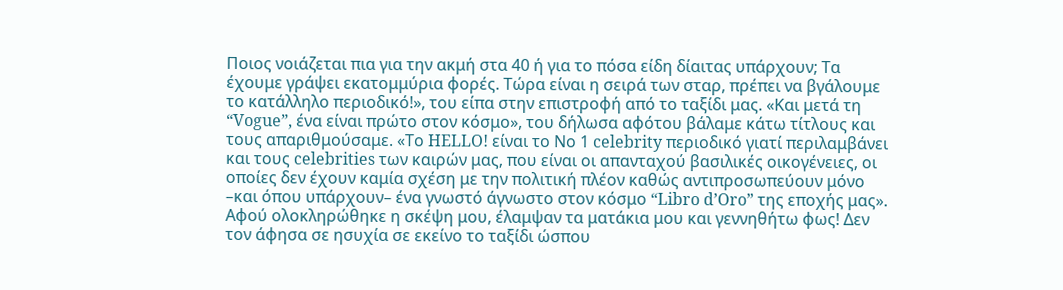Ποιος νοιάζεται πια για την ακμή στα 40 ή για το πόσα είδη δίαιτας υπάρχουν; Τα έχουμε γράψει εκατομμύρια φορές. Τώρα είναι η σειρά των σταρ, πρέπει να βγάλουμε το κατάλληλο περιοδικό!», του είπα στην επιστροφή από το ταξίδι μας. «Και μετά τη “Vogue”, ένα είναι πρώτο στον κόσμο», του δήλωσα αφότου βάλαμε κάτω τίτλους και τους απαριθμούσαμε. «Το HELLO! είναι το Νο 1 celebrity περιοδικό γιατί περιλαμβάνει και τους celebrities των καιρών μας, που είναι οι απανταχού βασιλικές οικογένειες, οι οποίες δεν έχουν καμία σχέση με την πολιτική πλέον καθώς αντιπροσωπεύουν μόνο –και όπου υπάρχουν– ένα γνωστό άγνωστο στον κόσμο “Libro d’Oro” της εποχής μας».
Αφού ολοκληρώθηκε η σκέψη μου, έλαμψαν τα ματάκια μου και γεννηθήτω φως! Δεν τον άφησα σε ησυχία σε εκείνο το ταξίδι ώσπου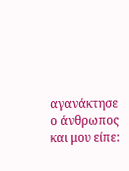αγανάκτησε ο άνθρωπος και μου είπε: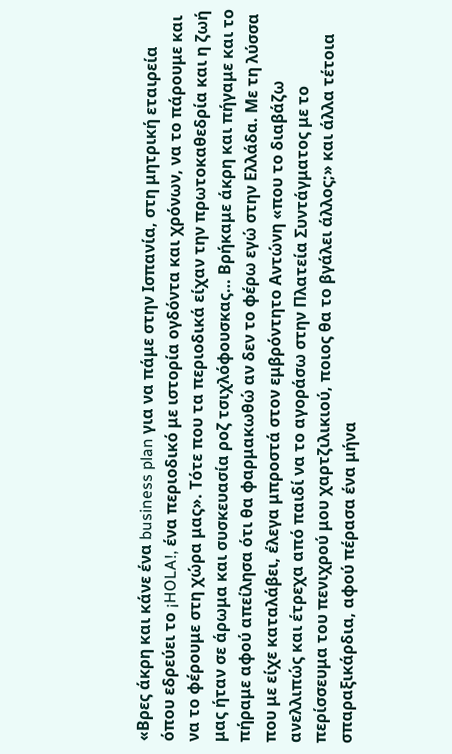«Βρες άκρη και κάνε ένα business plan για να πάμε στην Ισπανία, στη μητρική εταιρεία όπου εδρεύει το ¡HOLA!, ένα περιοδικό με ιστορία ογδόντα και χρόνων, να το πάρουμε και να το φέρουμε στη χώρα μας». Τότε που τα περιοδικά είχαν την πρωτοκαθεδρία και η ζωή μας ήταν σε άρωμα και συσκευασία ροζ τσιχλόφουσκας… Βρήκαμε άκρη και πήγαμε και το πήραμε αφού απείλησα ότι θα φαρμακωθώ αν δεν το φέρω εγώ στην Ελλάδα. Με τη λύσσα που με είχε καταλάβει, έλεγα μπροστά στον εμβρόντητο Αντώνη «που το διαβάζω ανελλιπώς και έτρεχα από παιδί να το αγοράσω στην Πλατεία Συντάγματος με το περίσσευμα του πενιχρού μου χαρτζιλικιού, ποιος θα το βγάλει άλλος;» και άλλα τέτοια σπαραξικάρδια, αφού πέρασα ένα μήνα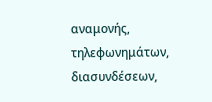αναμονής, τηλεφωνημάτων, διασυνδέσεων,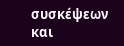συσκέψεων και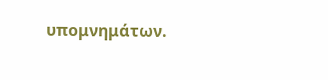υπομνημάτων.